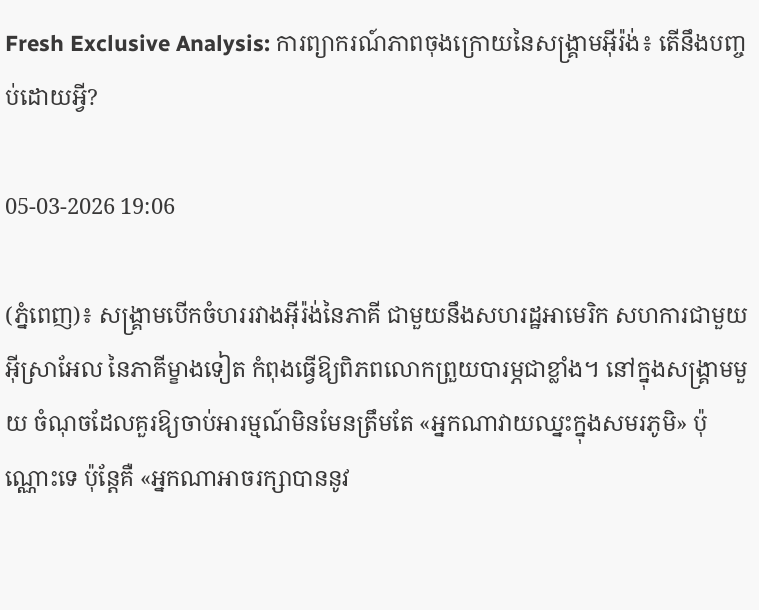Fresh Exclusive Analysis: ការព្យាករណ៍ភាពចុងក្រោយនៃសង្គ្រាមអ៊ីរ៉ង់៖ តើនឹងបញ្ចប់ដោយអ្វី?

05-03-2026 19:06

(ភ្នំពេញ)៖ សង្គ្រាមបើកចំហររវាងអ៊ីរ៉ង់នៃភាគី ជាមួយនឹងសហរដ្ឋអាមេរិក សហការជាមួយអ៊ីស្រាអែល នៃភាគីម្ខាងទៀត កំពុងធ្វើឱ្យពិភពលោកព្រួយបារម្ភជាខ្លាំង។ នៅក្នុងសង្គ្រាមមួយ ចំណុចដែលគួរឱ្យចាប់អារម្មណ៍មិនមែនត្រឹមតែ «អ្នកណាវាយឈ្នះក្នុងសមរភូមិ» ប៉ុណ្ណោះទេ ប៉ុន្តែគឺ «អ្នកណាអាចរក្សាបាននូវ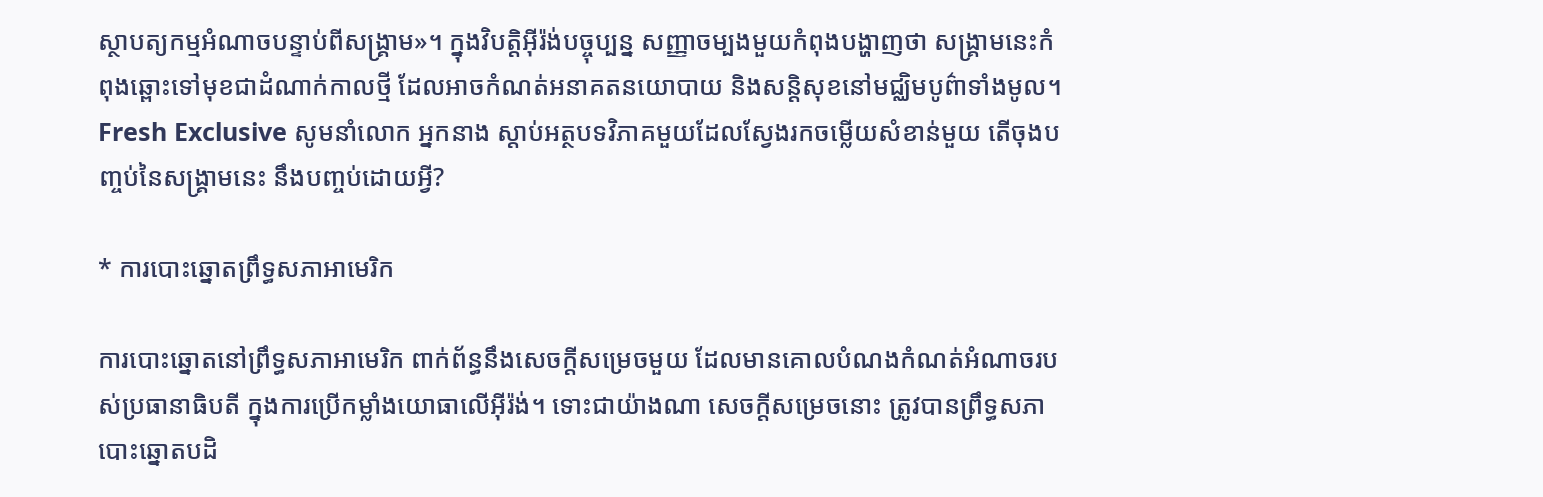ស្ថាបត្យកម្មអំណាចបន្ទាប់ពីសង្គ្រាម»។ ក្នុងវិបត្តិអ៊ីរ៉ង់បច្ចុប្បន្ន សញ្ញាចម្បងមួយកំពុងបង្ហាញថា សង្គ្រាមនេះកំពុងឆ្ពោះទៅមុខជាដំណាក់កាលថ្មី ដែលអាចកំណត់អនាគតនយោបាយ និងសន្តិសុខនៅមជ្ឈិមបូព៌ាទាំងមូល។
Fresh Exclusive សូមនាំលោក អ្នកនាង ស្តាប់អត្ថបទវិភាគមួយដែលស្វែងរកចម្លើយសំខាន់មួយ តើចុងបញ្ចប់នៃសង្គ្រាមនេះ នឹងបញ្ចប់ដោយអ្វី?

* ការបោះឆ្នោតព្រឹទ្ធសភាអាមេរិក

ការបោះឆ្នោតនៅព្រឹទ្ធសភាអាមេរិក ពាក់ព័ន្ធនឹងសេចក្តីសម្រេចមួយ ដែលមានគោលបំណងកំណត់អំណាចរបស់ប្រធានាធិបតី ក្នុងការប្រើកម្លាំងយោធាលើអ៊ីរ៉ង់។ ទោះជាយ៉ាងណា សេចក្តីសម្រេចនោះ ត្រូវបានព្រឹទ្ធសភា បោះឆ្នោតបដិ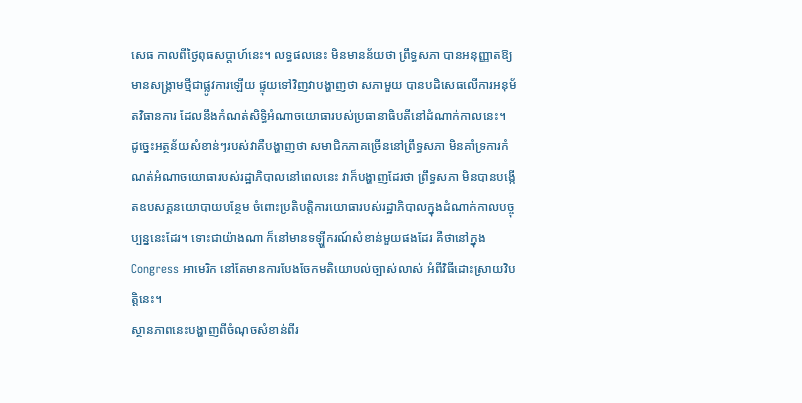សេធ កាលពីថ្ងៃពុធសប្តាហ៍នេះ។ លទ្ធផលនេះ មិនមានន័យថា ព្រឹទ្ធសភា បានអនុញ្ញាតឱ្យមានសង្គ្រាមថ្មីជាផ្លូវការឡើយ ផ្ទុយទៅវិញវាបង្ហាញថា សភាមួយ បានបដិសេធលើការអនុម័តវិធានការ ដែលនឹងកំណត់សិទ្ធិអំណាចយោធារបស់ប្រធានាធិបតីនៅដំណាក់កាលនេះ។
ដូច្នេះអត្ថន័យសំខាន់ៗរបស់វាគឺបង្ហាញថា សមាជិកភាគច្រើននៅព្រឹទ្ធសភា មិនគាំទ្រការកំណត់អំណាចយោធារបស់រដ្ឋាភិបាលនៅពេលនេះ វាក៏បង្ហាញដែរថា ព្រឹទ្ធសភា មិនបានបង្កើតឧបសគ្គនយោបាយបន្ថែម ចំពោះប្រតិបត្តិការយោធារបស់រដ្ឋាភិបាលក្នុងដំណាក់កាលបច្ចុប្បន្ននេះដែរ។ ទោះជាយ៉ាងណា ក៏នៅមានទឡ្ហីករណ៍សំខាន់មួយផងដែរ គឺថានៅក្នុង Congress អាមេរិក នៅតែមានការបែងចែកមតិយោបល់ច្បាស់លាស់ អំពីវិធីដោះស្រាយវិបត្តិនេះ។
ស្ថានភាពនេះបង្ហាញពីចំណុចសំខាន់ពីរ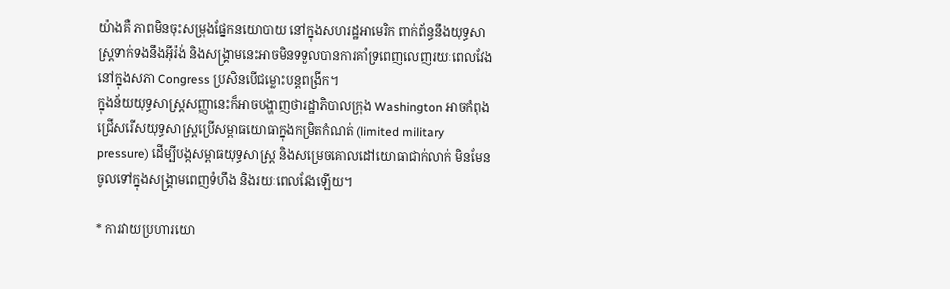យ៉ាងគឺ ភាពមិនចុះសម្រុងផ្នែកនយោបាយ នៅក្នុងសហរដ្ឋអាមេរិក ពាក់ព័ន្ធនឹងយុទ្ធសាស្ត្រទាក់ទងនឹងអ៊ីរ៉ង់ និងសង្គ្រាមនេះអាចមិនទទួលបានការគាំទ្រពេញលេញរយៈពេលវែងនៅក្នុងសភា Congress ប្រសិនបើជម្លោះបន្តពង្រីក។
ក្នុងន័យយុទ្ធសាស្ត្រសញ្ញានេះក៏អាចបង្ហាញថារដ្ឋាភិបាលក្រុង Washington អាចកំពុងជ្រើសរើសយុទ្ធសាស្ត្រប្រើសម្ពាធយោធាក្នុងកម្រិតកំណត់ (limited military pressure) ដើម្បីបង្កសម្ពាធយុទ្ធសាស្ត្រ និងសម្រេចគោលដៅយោធាជាក់លាក់ មិនមែនចូលទៅក្នុងសង្គ្រាមពេញទំហឹង និងរយៈពេលវែងឡើយ។

* ការវាយប្រហារយោ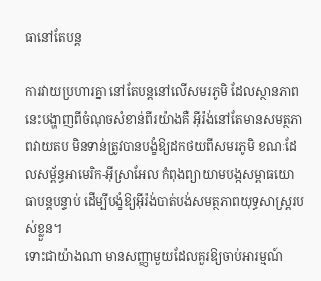ធានៅតែបន្ត

ការវាយប្រហារគ្នា នៅតែបន្តនៅលើសមរភូមិ ដែលស្ថានភាពនេះបង្ហាញពីចំណុចសំខាន់ពីរយ៉ាងគឺ អ៊ីរ៉ង់នៅតែមានសមត្ថភាពវាយតប មិនទាន់ត្រូវបានបង្ខំឱ្យដកថយពីសមរភូមិ ខណៈដែលសម្ព័ន្ធអាមេរិក-អ៊ីស្រាអែល កំពុងព្យាយាមបង្កសម្ពាធយោធាបន្តបន្ទាប់ ដើម្បីបង្ខំឱ្យអ៊ីរ៉ង់បាត់បង់សមត្ថភាពយុទ្ធសាស្ត្ររបស់ខ្លួន។
ទោះជាយ៉ាងណា មានសញ្ញាមួយដែលគួរឱ្យចាប់អារម្មណ៍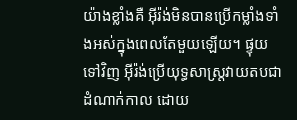យ៉ាងខ្លាំងគឺ អ៊ីរ៉ង់មិនបានប្រើកម្លាំងទាំងអស់ក្នុងពេលតែមួយឡើយ។ ផ្ទុយទៅវិញ អ៊ីរ៉ង់ប្រើយុទ្ធសាស្ត្រវាយតបជាដំណាក់កាល ដោយ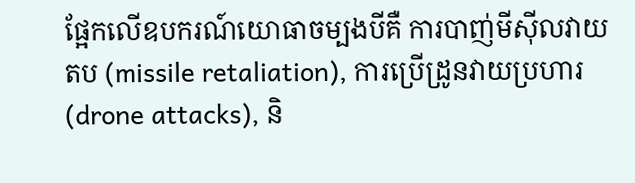ផ្អែកលើឧបករណ៍យោធាចម្បងបីគឺ ការបាញ់មីស៊ីលវាយតប (missile retaliation), ការប្រើដ្រូនវាយប្រហារ (drone attacks), និ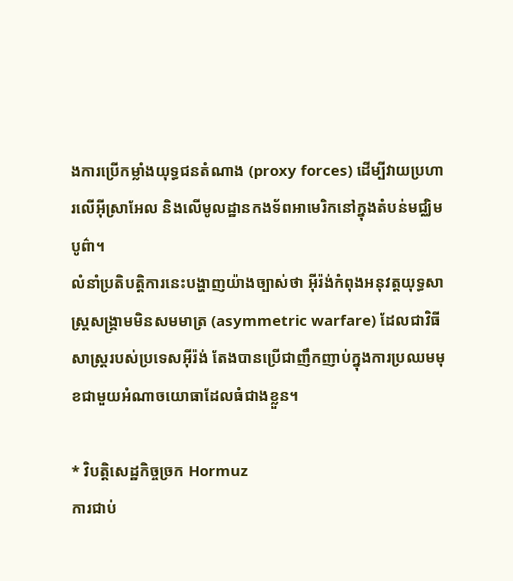ងការប្រើកម្លាំងយុទ្ធជនតំណាង (proxy forces) ដើម្បីវាយប្រហារលើអ៊ីស្រាអែល និងលើមូលដ្ឋានកងទ័ពអាមេរិកនៅក្នុងតំបន់មជ្ឈិមបូព៌ា។
លំនាំប្រតិបត្តិការនេះបង្ហាញយ៉ាងច្បាស់ថា អ៊ីរ៉ង់កំពុងអនុវត្តយុទ្ធសាស្ត្រសង្គ្រាមមិនសមមាត្រ (asymmetric warfare) ដែលជាវិធីសាស្ត្ររបស់ប្រទេសអ៊ីរ៉ង់ តែងបានប្រើជាញឹកញាប់ក្នុងការប្រឈមមុខជាមួយអំណាចយោធាដែលធំជាងខ្លួន។

* វិបត្តិសេដ្ឋកិច្ចច្រក Hormuz
ការជាប់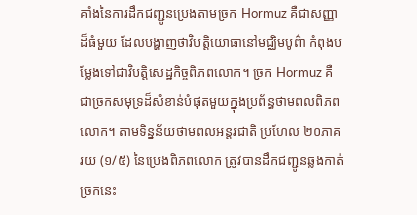គាំងនៃការដឹកជញ្ជូនប្រេងតាមច្រក Hormuz គឺជាសញ្ញាដ៏ធំមួយ ដែលបង្ហាញថាវិបត្តិយោធានៅមជ្ឈិមបូព៌ា កំពុងបម្លែងទៅជាវិបត្តិសេដ្ឋកិច្ចពិភពលោក។ ច្រក Hormuz គឺជាច្រកសមុទ្រដ៏សំខាន់បំផុតមួយក្នុងប្រព័ន្ធថាមពលពិភពលោក។ តាមទិន្នន័យថាមពលអន្តរជាតិ ប្រហែល ២០ភាគរយ (១/៥) នៃប្រេងពិភពលោក ត្រូវបានដឹកជញ្ជូនឆ្លងកាត់ច្រកនេះ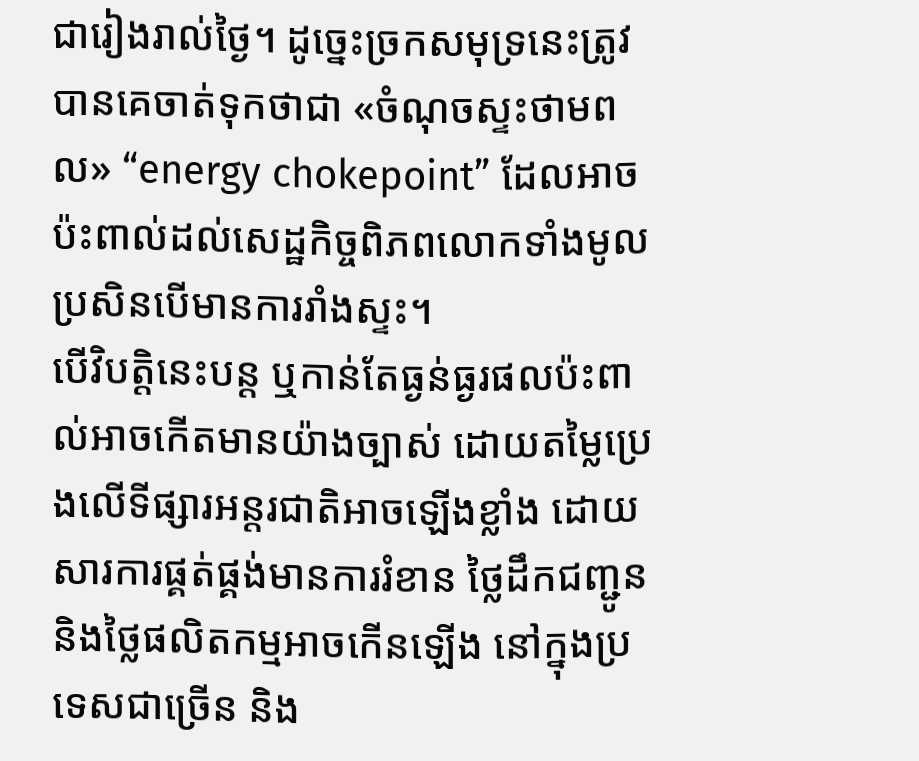ជារៀងរាល់ថ្ងៃ។ ដូច្នេះច្រកសមុទ្រនេះត្រូវបានគេចាត់ទុកថាជា «ចំណុចស្ទះថាមពល» “energy chokepoint” ដែលអាចប៉ះពាល់ដល់សេដ្ឋកិច្ចពិភពលោកទាំងមូល ប្រសិនបើមានការរាំងស្ទះ។
បើវិបត្តិនេះបន្ត ឬកាន់តែធ្ងន់ធ្ងរផលប៉ះពាល់អាចកើតមានយ៉ាងច្បាស់ ដោយតម្លៃប្រេងលើទីផ្សារអន្តរជាតិអាចឡើងខ្លាំង ដោយសារការផ្គត់ផ្គង់មានការរំខាន ថ្លៃដឹកជញ្ជូន និងថ្លៃផលិតកម្មអាចកើនឡើង នៅក្នុងប្រទេសជាច្រើន និង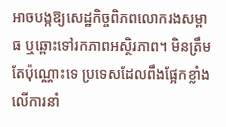អាចបង្កឱ្យសេដ្ឋកិច្ចពិភពលោករងសម្ពាធ ឬឆ្ពោះទៅរកភាពអស្ថិរភាព។ មិនត្រឹមតែប៉ុណ្ណោះទេ ប្រទេសដែលពឹងផ្អែកខ្លាំងលើការនាំ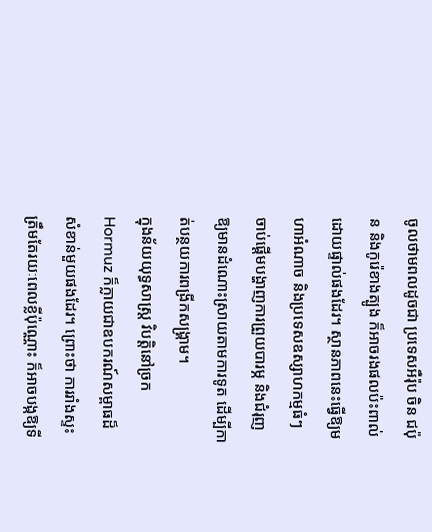ចូលថាមពលដូចជា ប្រទេសអឺរ៉ុប ចិន ជប៉ុន និងកូរ៉េខាងត្បូង ក៏អាចរងផលប៉ះពាល់ដោយផ្ទាល់ផងដែរ។ ស្ថានភាពនេះធ្វើឱ្យមហាអំណាច និងប្រទេសឧស្សាហកម្មធំៗ ចាប់ផ្តើមបង្ហាញការព្រួយបារម្ភ និងជំរុញឱ្យមានដំណោះស្រាយតាមការទូត ដើម្បីកាត់បន្ថយការពង្រីកសង្គ្រាម។
ក្នុងន័យយុទ្ធសាស្ត្រ វិបត្តិនៅច្រក Hormuz ក៏ក្លាយជាឧបករណ៍សម្ពាធដ៏សំខាន់មួយផងដែរ។ ព្រោះថា ការរាំងស្ទះត្រឹមតែរយៈពេលខ្លីប៉ុណ្ណោះ ក៏អាចបង្កឱ្យទី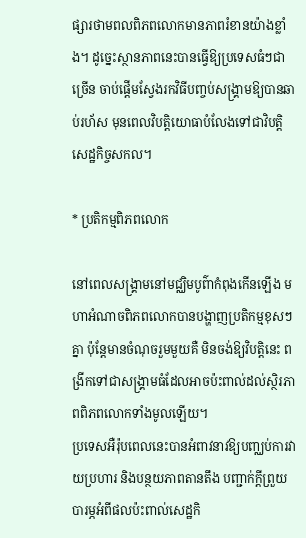ផ្សារថាមពលពិភពលោកមានភាពរំខានយ៉ាងខ្លាំង។ ដូច្នេះស្ថានភាពនេះបានធ្វើឱ្យប្រទេសធំៗជាច្រើន ចាប់ផ្តើមស្វែងរកវិធីបញ្ចប់សង្គ្រាមឱ្យបានឆាប់រហ័ស មុនពេលវិបត្តិយោធាបំលែងទៅជាវិបត្តិសេដ្ឋកិច្ចសកល។

* ប្រតិកម្មពិភពលោក

នៅពេលសង្គ្រាមនៅមជ្ឈិមបូព៌ាកំពុងកើនឡើង មហាអំណាចពិភពលោកបានបង្ហាញប្រតិកម្មខុសៗគ្នា ប៉ុន្តែមានចំណុចរួមមួយគឺ មិនចង់ឱ្យវិបត្តិនេះ ពង្រីកទៅជាសង្គ្រាមធំដែលអាចប៉ះពាល់ដល់ស្ថិរភាពពិភពលោកទាំងមូលឡើយ។
ប្រទេសអឺរ៉ុបពេលនេះបានអំពាវនាវឱ្យបញ្ឈប់ការវាយប្រហារ និងបន្ថយភាពតានតឹង បញ្ជាក់ក្តីព្រួយបារម្ភអំពីផលប៉ះពាល់សេដ្ឋកិ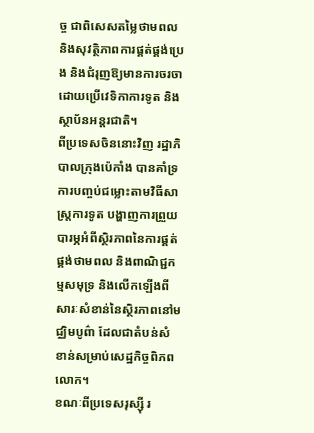ច្ច ជាពិសេសតម្លៃថាមពល និងសុវត្ថិភាពការផ្គត់ផ្គង់ប្រេង និងជំរុញឱ្យមានការចរចាដោយប្រើវេទិកាការទូត និងស្ថាប័នអន្តរជាតិ។
ពីប្រទេសចិននោះវិញ រដ្ឋាភិបាលក្រុងប៉េកាំង បានគាំទ្រការបញ្ចប់ជម្លោះតាមវិធីសាស្ត្រការទូត បង្ហាញការព្រួយបារម្ភអំពីស្ថិរភាពនៃការផ្គត់ផ្គង់ថាមពល និងពាណិជ្ជកម្មសមុទ្រ និងលើកឡើងពីសារៈសំខាន់នៃស្ថិរភាពនៅមជ្ឈិមបូព៌ា ដែលជាតំបន់សំខាន់សម្រាប់សេដ្ឋកិច្ចពិភពលោក។
ខណៈពីប្រទេសរុស្ស៊ី រ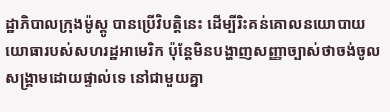ដ្ឋាភិបាលក្រុងម៉ូស្គូ បានប្រើវិបត្តិនេះ ដើម្បីរិះគន់គោលនយោបាយយោធារបស់សហរដ្ឋអាមេរិក ប៉ុន្តែមិនបង្ហាញសញ្ញាច្បាស់ថាចង់ចូលសង្គ្រាមដោយផ្ទាល់ទេ នៅជាមួយគ្នា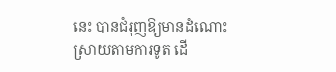នេះ បានជំរុញឱ្យមានដំណោះស្រាយតាមការទូត ដើ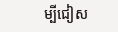ម្បីជៀស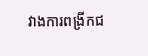វាងការពង្រីកជ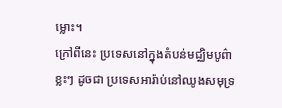ម្លោះ។
ក្រៅពីនេះ ប្រទេសនៅក្នុងតំបន់មជ្ឈិមបូព៌ាខ្លះៗ ដូចជា ប្រទេសអារ៉ាប់នៅឈូងសមុទ្រ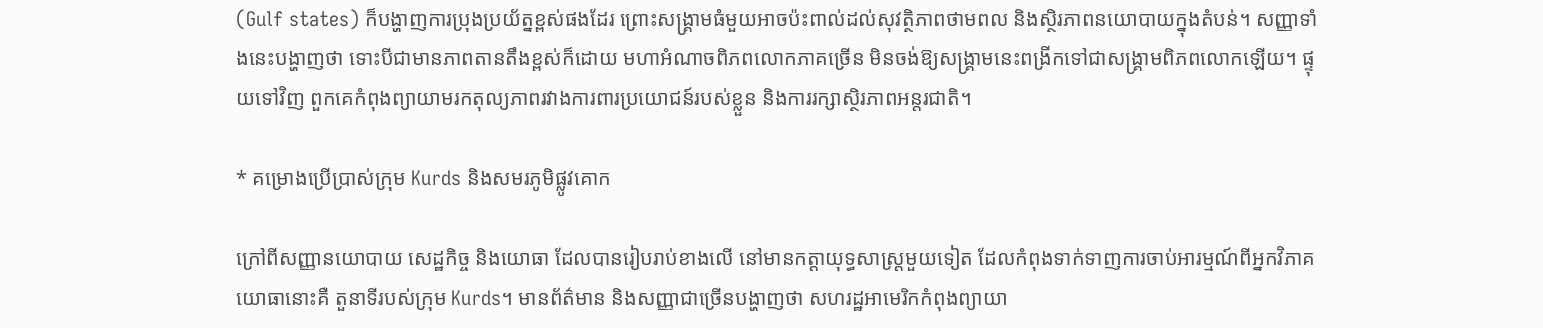(Gulf states) ក៏បង្ហាញការប្រុងប្រយ័ត្នខ្ពស់ផងដែរ ព្រោះសង្គ្រាមធំមួយអាចប៉ះពាល់ដល់សុវត្ថិភាពថាមពល និងស្ថិរភាពនយោបាយក្នុងតំបន់។ សញ្ញាទាំងនេះបង្ហាញថា ទោះបីជាមានភាពតានតឹងខ្ពស់ក៏ដោយ មហាអំណាចពិភពលោកភាគច្រើន មិនចង់ឱ្យសង្គ្រាមនេះពង្រីកទៅជាសង្គ្រាមពិភពលោកឡើយ។ ផ្ទុយទៅវិញ ពួកគេកំពុងព្យាយាមរកតុល្យភាពរវាងការពារប្រយោជន៍របស់ខ្លួន និងការរក្សាស្ថិរភាពអន្តរជាតិ។

* គម្រោងប្រើប្រាស់ក្រុម Kurds និងសមរភូមិផ្លូវគោក

ក្រៅពីសញ្ញានយោបាយ សេដ្ឋកិច្ច និងយោធា ដែលបានរៀបរាប់ខាងលើ នៅមានកត្តាយុទ្ធសាស្ត្រមួយទៀត ដែលកំពុងទាក់ទាញការចាប់អារម្មណ៍ពីអ្នកវិភាគយោធានោះគឺ តួនាទីរបស់ក្រុម Kurds។ មានព័ត៌មាន និងសញ្ញាជាច្រើនបង្ហាញថា សហរដ្ឋអាមេរិកកំពុងព្យាយា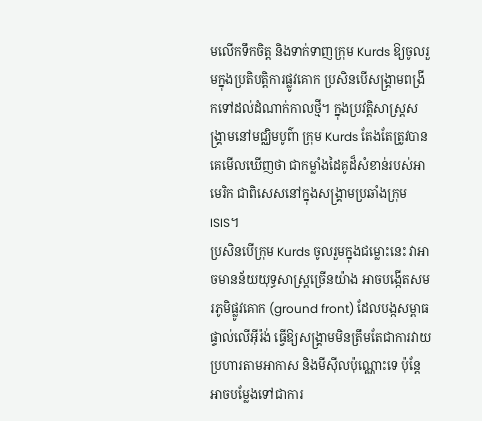មលើកទឹកចិត្ត និងទាក់ទាញក្រុម Kurds ឱ្យចូលរួមក្នុងប្រតិបត្តិការផ្លូវគោក ប្រសិនបើសង្គ្រាមពង្រីកទៅដល់ដំណាក់កាលថ្មី។ ក្នុងប្រវត្តិសាស្ត្រសង្គ្រាមនៅមជ្ឈិមបូព៌ា ក្រុម Kurds តែងតែត្រូវបានគេមើលឃើញថា ជាកម្លាំងដៃគូដ៏សំខាន់របស់អាមេរិក ជាពិសេសនៅក្នុងសង្គ្រាមប្រឆាំងក្រុម ISIS។
ប្រសិនបើក្រុម Kurds ចូលរួមក្នុងជម្លោះនេះ វាអាចមានន័យយុទ្ធសាស្ត្រច្រើនយ៉ាង អាចបង្កើតសមរភូមិផ្លូវគោក (ground front) ដែលបង្កសម្ពាធផ្ទាល់លើអ៊ីរ៉ង់ ធ្វើឱ្យសង្គ្រាមមិនត្រឹមតែជាការវាយប្រហារតាមអាកាស និងមីស៊ីលប៉ុណ្ណោះទេ ប៉ុន្តែអាចបម្លែងទៅជាការ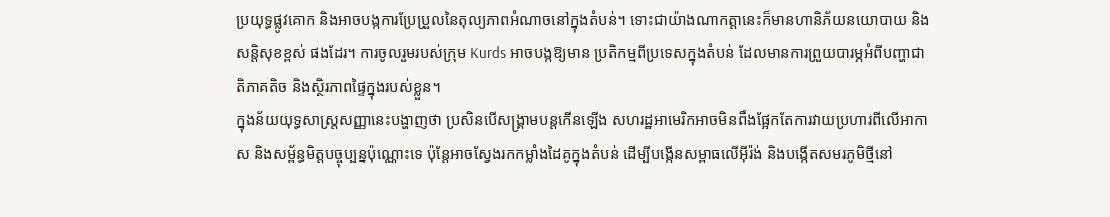ប្រយុទ្ធផ្លូវគោក និងអាចបង្កការប្រែប្រួលនៃតុល្យភាពអំណាចនៅក្នុងតំបន់។ ទោះជាយ៉ាងណាកត្តានេះក៏មានហានិភ័យនយោបាយ និងសន្តិសុខខ្ពស់ ផងដែរ។ ការចូលរួមរបស់ក្រុម Kurds អាចបង្កឱ្យមាន ប្រតិកម្មពីប្រទេសក្នុងតំបន់ ដែលមានការព្រួយបារម្ភអំពីបញ្ហាជាតិភាគតិច និងស្ថិរភាពផ្ទៃក្នុងរបស់ខ្លួន។
ក្នុងន័យយុទ្ធសាស្ត្រសញ្ញានេះបង្ហាញថា ប្រសិនបើសង្គ្រាមបន្តកើនឡើង សហរដ្ឋអាមេរិកអាចមិនពឹងផ្អែកតែការវាយប្រហារពីលើអាកាស និងសម្ព័ន្ធមិត្តបច្ចុប្បន្នប៉ុណ្ណោះទេ ប៉ុន្តែអាចស្វែងរកកម្លាំងដៃគូក្នុងតំបន់ ដើម្បីបង្កើនសម្ពាធលើអ៊ីរ៉ង់ និងបង្កើតសមរភូមិថ្មីនៅ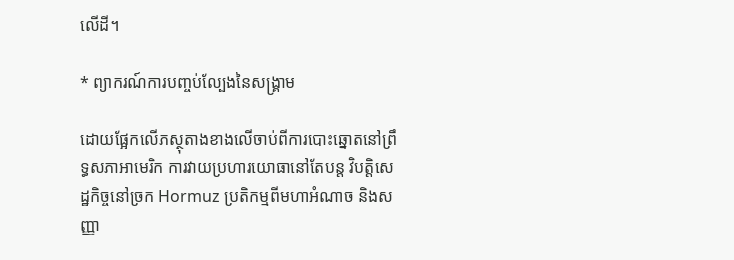លើដី។

* ព្យាករណ៍ការបញ្ចប់ល្បែងនៃសង្គ្រាម

ដោយផ្អែកលើភស្ថុតាងខាងលើចាប់ពីការបោះឆ្នោតនៅព្រឹទ្ធសភាអាមេរិក ការវាយប្រហារយោធានៅតែបន្ត វិបត្តិសេដ្ឋកិច្ចនៅច្រក Hormuz ប្រតិកម្មពីមហាអំណាច និងសញ្ញា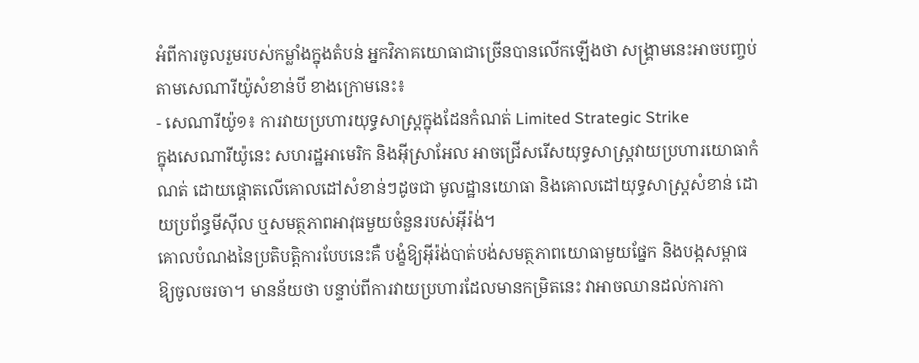អំពីការចូលរួមរបស់កម្លាំងក្នុងតំបន់ អ្នកវិភាគយោធាជាច្រើនបានលើកឡើងថា សង្គ្រាមនេះអាចបញ្ចប់តាមសេណារីយ៉ូសំខាន់បី ខាងក្រោមនេះ៖
- សេណារីយ៉ូ១៖ ការវាយប្រហារយុទ្ធសាស្ត្រក្នុងដែនកំណត់ Limited Strategic Strike
ក្នុងសេណារីយ៉ូនេះ សហរដ្ឋអាមេរិក និងអ៊ីស្រាអែល អាចជ្រើសរើសយុទ្ធសាស្ត្រវាយប្រហារយោធាកំណត់ ដោយផ្តោតលើគោលដៅសំខាន់ៗដូចជា មូលដ្ឋានយោធា និងគោលដៅយុទ្ធសាស្ត្រសំខាន់ ដោយប្រព័ន្ធមីស៊ីល ឬសមត្ថភាពអាវុធមួយចំនួនរបស់អ៊ីរ៉ង់។
គោលបំណងនៃប្រតិបត្តិការបែបនេះគឺ បង្ខំឱ្យអ៊ីរ៉ង់បាត់បង់សមត្ថភាពយោធាមួយផ្នែក និងបង្កសម្ពាធឱ្យចូលចរចា។ មានន័យថា បន្ទាប់ពីការវាយប្រហារដែលមានកម្រិតនេះ វាអាចឈានដល់ការកា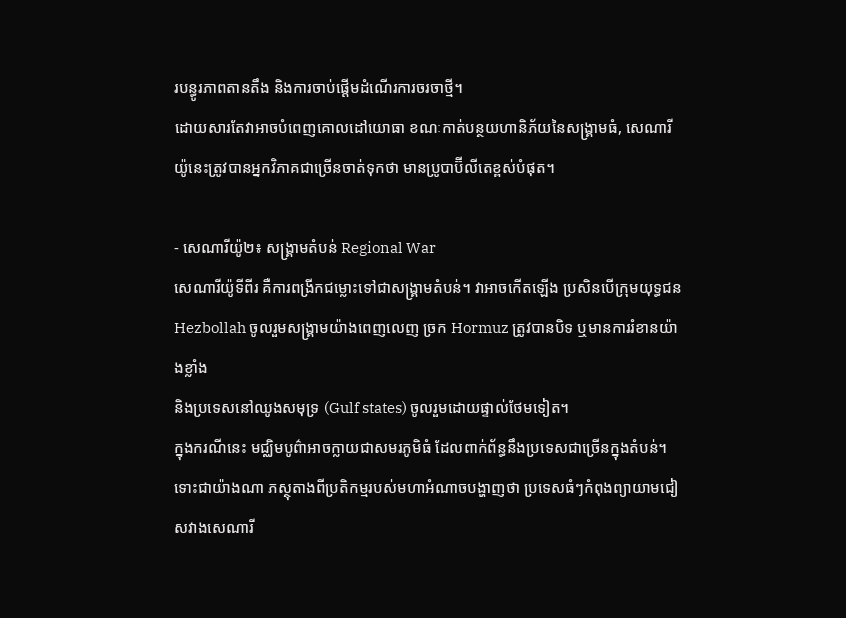របន្ធូរភាពតានតឹង និងការចាប់ផ្តើមដំណើរការចរចាថ្មី។
ដោយសារតែវាអាចបំពេញគោលដៅយោធា ខណៈកាត់បន្ថយហានិភ័យនៃសង្គ្រាមធំ, សេណារីយ៉ូនេះត្រូវបានអ្នកវិភាគជាច្រើនចាត់ទុកថា មានប្រូបាប៊ីលីតេខ្ពស់បំផុត។

- សេណារីយ៉ូ២៖ សង្គ្រាមតំបន់ Regional War
សេណារីយ៉ូទីពីរ គឺការពង្រីកជម្លោះទៅជាសង្គ្រាមតំបន់។ វាអាចកើតឡើង ប្រសិនបើក្រុមយុទ្ធជន Hezbollah ចូលរួមសង្គ្រាមយ៉ាងពេញលេញ ច្រក Hormuz ត្រូវបានបិទ ឬមានការរំខានយ៉ាងខ្លាំង
និងប្រទេសនៅឈូងសមុទ្រ (Gulf states) ចូលរួមដោយផ្ទាល់ថែមទៀត។
ក្នុងករណីនេះ មជ្ឈិមបូព៌ាអាចក្លាយជាសមរភូមិធំ ដែលពាក់ព័ន្ធនឹងប្រទេសជាច្រើនក្នុងតំបន់។ ទោះជាយ៉ាងណា ភស្ថុតាងពីប្រតិកម្មរបស់មហាអំណាចបង្ហាញថា ប្រទេសធំៗកំពុងព្យាយាមជៀសវាងសេណារី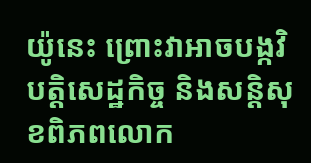យ៉ូនេះ ព្រោះវាអាចបង្កវិបត្តិសេដ្ឋកិច្ច និងសន្តិសុខពិភពលោក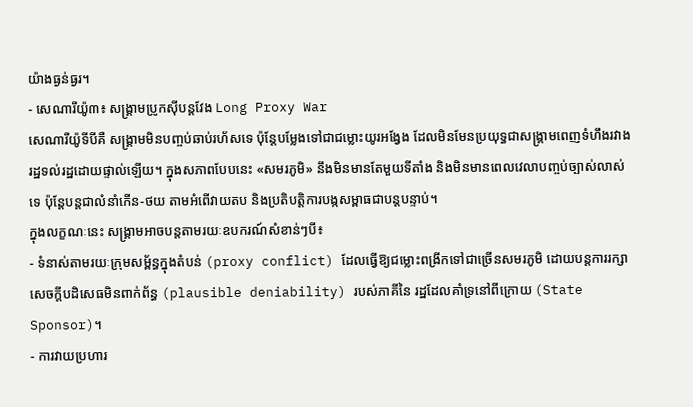យ៉ាងធ្ងន់ធ្ងរ។
- សេណារីយ៉ូ៣៖ សង្គ្រាមប្រូកស៊ីបន្តវែង Long Proxy War
សេណារីយ៉ូទីបីគឺ សង្គ្រាមមិនបញ្ចប់ឆាប់រហ័សទេ ប៉ុន្តែបម្លែងទៅជាជម្លោះយូរអង្វែង ដែលមិនមែនប្រយុទ្ធជាសង្គ្រាមពេញទំហឹងរវាងរដ្ឋទល់រដ្ឋដោយផ្ទាល់ឡើយ។ ក្នុងសភាពបែបនេះ «សមរភូមិ» នឹងមិនមានតែមួយទីតាំង និងមិនមានពេលវេលាបញ្ចប់ច្បាស់លាស់ទេ ប៉ុន្តែបន្តជាលំនាំកើន-ថយ តាមអំពើវាយតប និងប្រតិបត្តិការបង្កសម្ពាធជាបន្តបន្ទាប់។
ក្នុងលក្ខណៈនេះ សង្គ្រាមអាចបន្តតាមរយៈឧបករណ៍សំខាន់ៗបី៖
- ទំនាស់តាមរយៈក្រុមសម្ព័ន្ធក្នុងតំបន់ (proxy conflict) ដែលធ្វើឱ្យជម្លោះពង្រីកទៅជាច្រើនសមរភូមិ ដោយបន្តការរក្សាសេចក្តីបដិសេធមិនពាក់ព័ន្ធ (plausible deniability) របស់ភាគីនៃ រដ្ឋដែលគាំទ្រនៅពីក្រោយ (State Sponsor)។
- ការវាយប្រហារ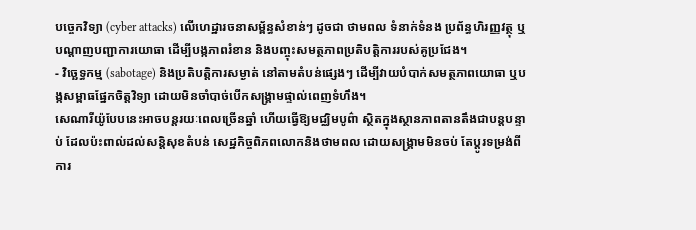បច្ចេកវិទ្យា (cyber attacks) លើហេដ្ឋារចនាសម្ព័ន្ធសំខាន់ៗ ដូចជា ថាមពល ទំនាក់ទំនង ប្រព័ន្ធហិរញ្ញវត្ថុ ឬបណ្តាញបញ្ជាការយោធា ដើម្បីបង្កភាពរំខាន និងបញ្ចុះសមត្ថភាពប្រតិបត្តិការរបស់គូប្រជែង។
- វិច្ឆេទ្ធកម្ម (sabotage) និងប្រតិបត្តិការសម្ងាត់ នៅតាមតំបន់ផ្សេងៗ ដើម្បីវាយបំបាក់សមត្ថភាពយោធា ឬបង្កសម្ពាធផ្នែកចិត្តវិទ្យា ដោយមិនចាំបាច់បើកសង្គ្រាមផ្ទាល់ពេញទំហឹង។
សេណារីយ៉ូបែបនេះអាចបន្តរយៈពេលច្រើនឆ្នាំ ហើយធ្វើឱ្យមជ្ឈិមបូព៌ា ស្ថិតក្នុងស្ថានភាពតានតឹងជាបន្តបន្ទាប់ ដែលប៉ះពាល់ដល់សន្តិសុខតំបន់ សេដ្ឋកិច្ចពិភពលោកនិងថាមពល ដោយសង្គ្រាមមិនចប់ តែប្តូរទម្រង់ពីការ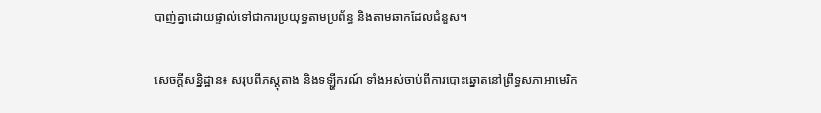បាញ់គ្នាដោយផ្ទាល់ទៅជាការប្រយុទ្ធតាមប្រព័ន្ធ និងតាមឆាកដែលជំនួស។

សេចក្តីសន្និដ្ឋាន៖ សរុបពីភស្តុតាង និងទឡ្ហីករណ៍ ទាំងអស់ចាប់ពីការបោះឆ្នោតនៅព្រឹទ្ធសភាអាមេរិក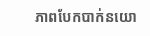ភាពបែកបាក់នយោ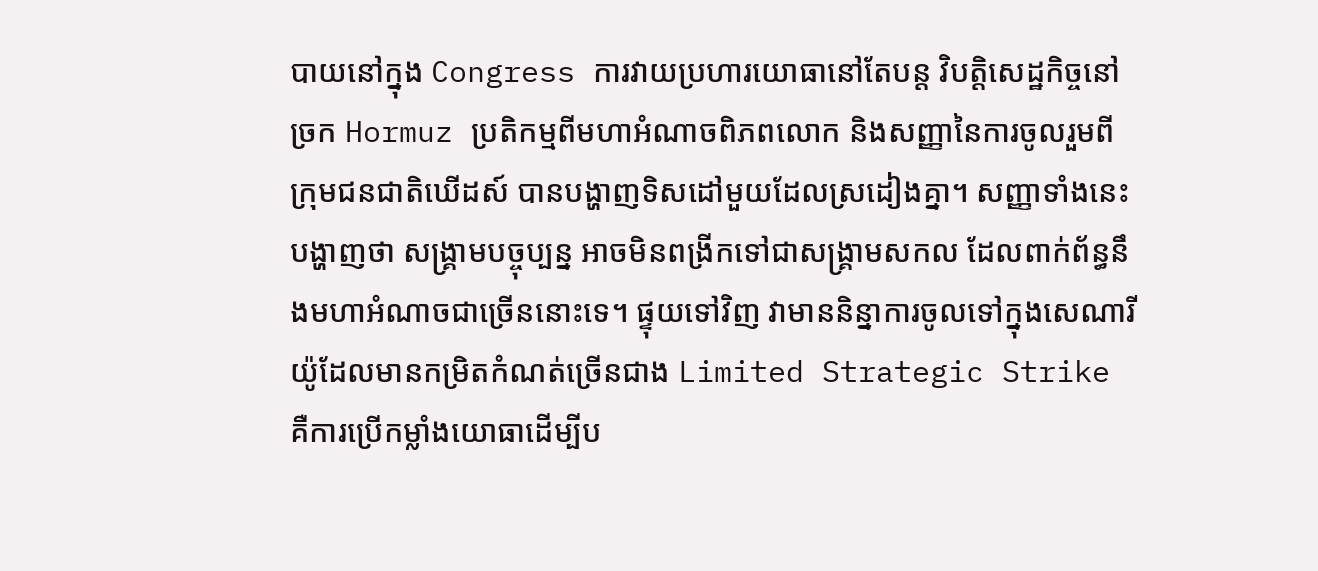បាយនៅក្នុង Congress ការវាយប្រហារយោធានៅតែបន្ត វិបត្តិសេដ្ឋកិច្ចនៅច្រក Hormuz ប្រតិកម្មពីមហាអំណាចពិភពលោក និងសញ្ញានៃការចូលរួមពីក្រុមជនជាតិឃើដស៍ បានបង្ហាញទិសដៅមួយដែលស្រដៀងគ្នា។ សញ្ញាទាំងនេះបង្ហាញថា សង្គ្រាមបច្ចុប្បន្ន អាចមិនពង្រីកទៅជាសង្គ្រាមសកល ដែលពាក់ព័ន្ធនឹងមហាអំណាចជាច្រើននោះទេ។ ផ្ទុយទៅវិញ វាមាននិន្នាការចូលទៅក្នុងសេណារីយ៉ូដែលមានកម្រិតកំណត់ច្រើនជាង Limited Strategic Strike គឺការប្រើកម្លាំងយោធាដើម្បីប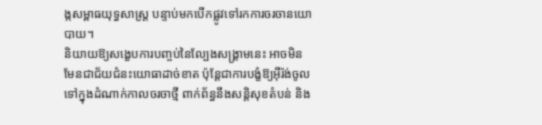ង្កសម្ពាធយុទ្ធសាស្ត្រ បន្ទាប់មកបើកផ្លូវទៅរកការចរចានយោបាយ។
និយាយឱ្យសង្ខេបការបញ្ចប់នៃល្បែងសង្គ្រាមនេះ អាចមិនមែនជាជ័យជំនះយោធាដាច់ខាត ប៉ុន្តែជាការបង្ខំឱ្យអ៊ីរ៉ង់ចូលទៅក្នុងដំណាក់កាលចរចាថ្មី ពាក់ព័ន្ធនឹងសន្តិសុខតំបន់ និង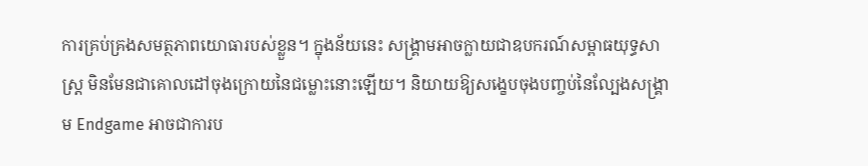ការគ្រប់គ្រងសមត្ថភាពយោធារបស់ខ្លួន។ ក្នុងន័យនេះ សង្គ្រាមអាចក្លាយជាឧបករណ៍សម្ពាធយុទ្ធសាស្ត្រ មិនមែនជាគោលដៅចុងក្រោយនៃជម្លោះនោះឡើយ។ និយាយឱ្យសង្ខេបចុងបញ្ចប់នៃល្បែងសង្គ្រាម Endgame អាចជាការប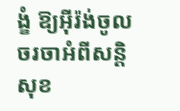ង្ខំ ឱ្យអ៊ីរ៉ង់ចូលចរចាអំពីសន្តិសុខ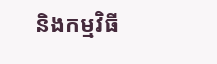និងកម្មវិធី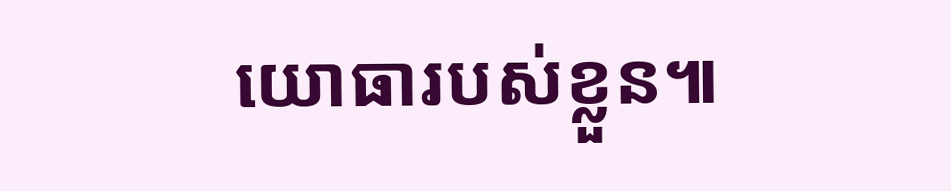យោធារបស់ខ្លួន៕